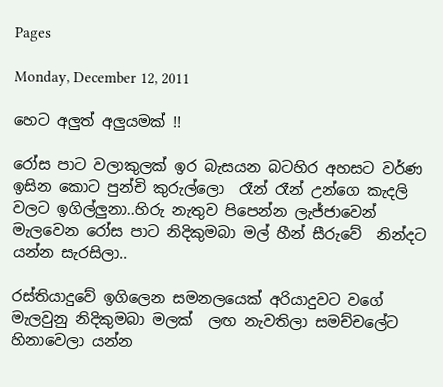Pages

Monday, December 12, 2011

හෙට අලුත් අලුයමක් !!

රෝස පාට වලාකුලක් ඉර බැසයන බටහිර අහසට වර්ණ ඉසින කොට පුන්චි කුරුල්ලො  රෑන් රෑන් උන්ගෙ කැදලි වලට ඉගිල්ලුනා..හිරු නැතුව පිපෙන්න ලැජ්ජාවෙන් මැලවෙන රෝස පාට නිදිකුමබා මල් හීන් සීරුවේ  නින්දට යන්න සැරසිලා..

රස්තියාදුවේ ඉගිලෙන සමනලයෙක් අරියාදුවට වගේ මැලවුනු නිදිකුමබා මලක්  ලඟ නැවතිලා සමච්චලේට  හිනාවෙලා යන්න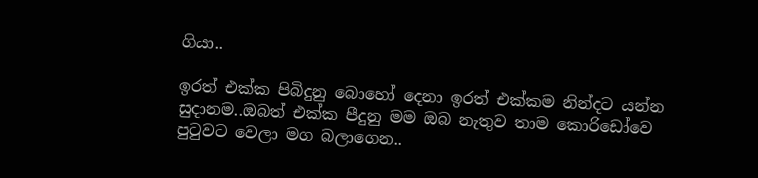ගියා..

ඉරත් එක්ක පිබිදුනු බොහෝ දෙනා ඉරත් එක්කම නින්දට යන්න සුදානම..ඔබත් එක්ක පීදුනු මම ඔබ නැතුව තාම කොරිඩෝවෙ පුටුවට වෙලා මග බලාගෙන..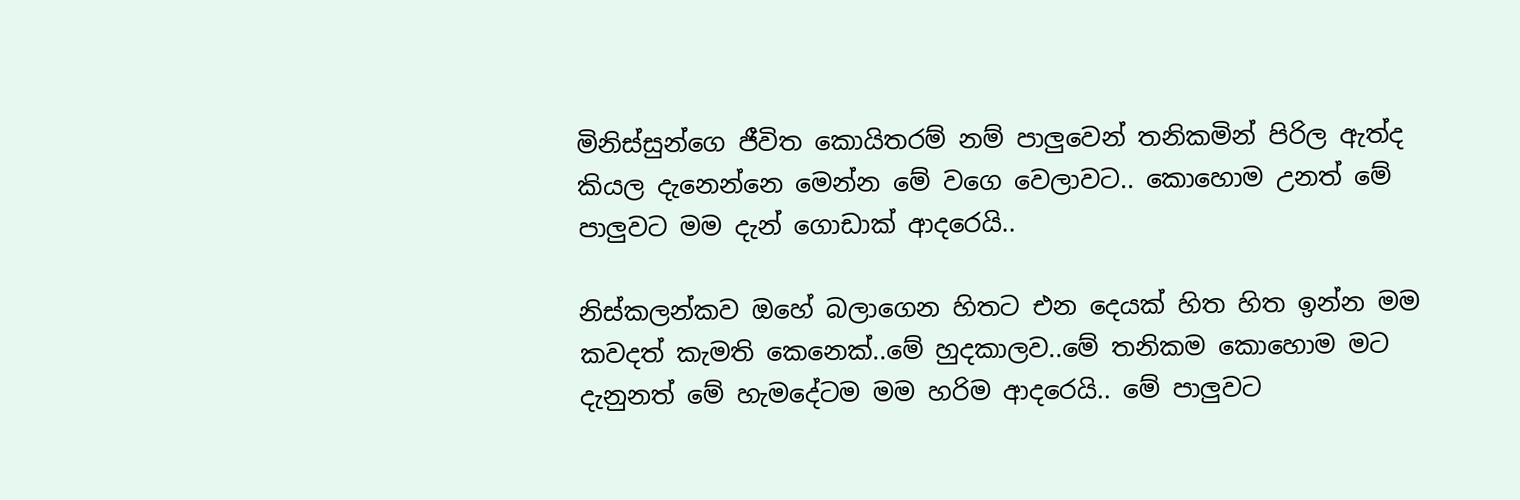මිනිස්සුන්ගෙ ජීවිත කොයිතරම් නම් පාලුවෙන් තනිකමින් පිරිල ඇත්ද කියල දැනෙන්නෙ මෙන්න මේ වගෙ වෙලාවට.. කොහොම උනත් මේ පාලුවට මම දැන් ගොඩාක් ආදරෙයි..

නිස්කලන්කව ඔහේ බලාගෙන හිතට එන දෙයක් හිත හිත ඉන්න මම කවදත් කැමති කෙනෙක්..මේ හුදකාලව..මේ තනිකම කොහොම මට දැනුනත් මේ හැමදේටම මම හරිම ආදරෙයි.. මේ පාලුවට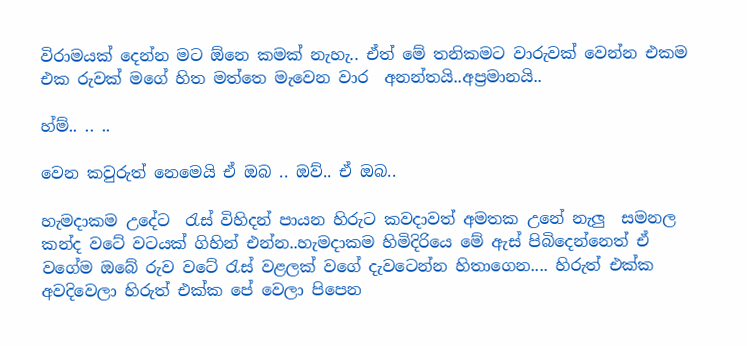විරාමයක් දෙන්න මට ඕනෙ කමක් නැහැ.. ඒත් මේ තනිකමට වාරුවක් වෙන්න එකම එක රුවක් මගේ හිත මත්තෙ මැවෙන වාර  අනන්තයි..අප්‍රමානයි..

හ්ම්.. .. ..

වෙන කවුරුත් නෙමෙයි ඒ ඔබ .. ඔව්.. ඒ ඔබ..

හැමදාකම උදේට  රැස් විහිදන් පායන හිරුට කවදාවත් අමතක උනේ නැලු  සමනල කන්ද වටේ වටයක් ගිහින් එන්න..හැමදාකම හිමිදිරියෙ මේ ඇස් පිබිදෙන්නෙත් ඒ වගේම ඔබේ රුව වටේ රැස් වළලක් වගේ දැවටෙන්න හිතාගෙන.... හිරුත් එක්ක අවදිවෙලා හිරුත් එක්ක පේ වෙලා පිපෙන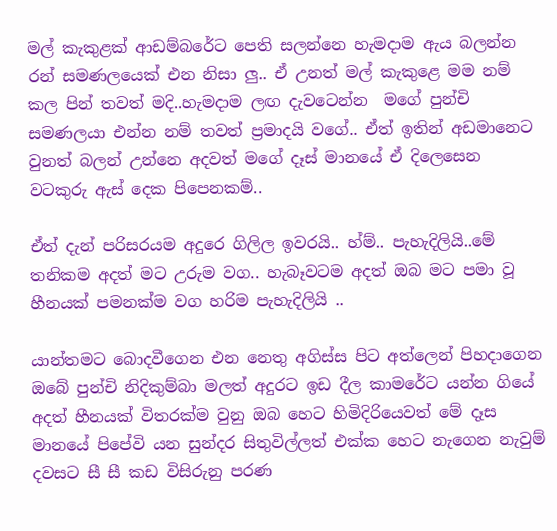මල් කැකුළක් ආඩම්බරේට පෙති සලන්නෙ හැමදාම ඇය බලන්න රන් සමණලයෙක් එන නිසා ලු.. ඒ උනත් මල් කැකුළෙ මම නම් කල පින් තවත් මදි..හැමදාම ලඟ දැවටෙන්න  මගේ පුන්චි සමණලයා එන්න නම් තවත් ප්‍රමාදයි වගේ.. ඒත් ඉතින් අඩමානෙට වුනත් බලන් උන්නෙ අදවත් මගේ දෑස් මානයේ ඒ දිලෙසෙන වටකුරු ඇස් දෙක පිපෙනකම්..

ඒත් දැන් පරිසරයම අදුරෙ ගිලිල ඉවරයි.. හ්ම්.. පැහැදිලියි..මේ තනිකම අදත් මට උරුම වග.. හැබෑවටම අදත් ඔබ මට පමා වූ හීනයක් පමනක්ම වග හරිම පැහැදිලියි ..

යාන්තමට බොදවීගෙන එන නෙතු අගිස්ස පිට අත්ලෙන් පිහදාගෙන ඔබේ පුන්චි නිදිකුම්බා මලත් අදුරට ඉඩ දීල කාමරේට යන්න ගියේ අදත් හීනයක් විතරක්ම වුනු ඔබ හෙට හිමිදිරියෙවත් මේ දෑස මානයේ පිපේවි යන සුන්දර සිතුවිල්ලත් එක්ක හෙට නැගෙන නැවුම් දවසට සී සී කඩ විසිරුනු පරණ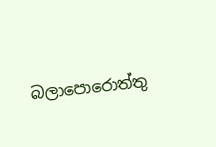බලාපොරොත්තු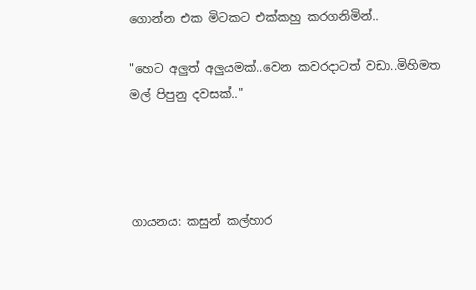ගොන්න එක මිටකට එක්කහු කරගනිමින්..

"හෙට අලුත් අලුයමක්..වෙන කවරදාටත් වඩා..මිහිමත මල් පිපුනු දවසක්.."




ගායනය: කසුන් කල්හාර